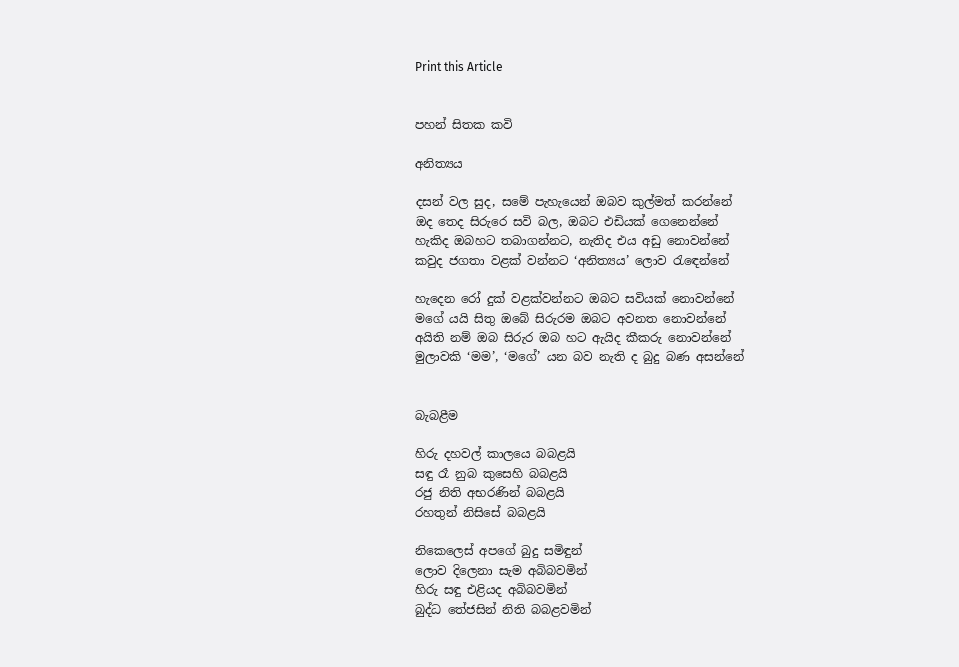Print this Article


පහන් සිතක කවි

අනිත්‍යය

දසන් වල සුද, සමේ පැහැයෙන් ඔබව කුල්මත් කරන්නේ
ඔද තෙද සිරුරෙ සවි බල, ඔබට එඩියක් ගෙනෙන්නේ
හැකිද ඔබහට තබාගන්නට, නැතිද එය අඩු නොවන්නේ
කවුද ජගතා වළක් වන්නට ‘අනිත්‍යය’ ලොව රැඳෙන්නේ

හැදෙන රෝ දුක් වළක්වන්නට ඔබට සවියක් නොවන්නේ
මගේ යයි සිතු ඔබේ සිරුරම ඔබට අවනත නොවන්නේ
අයිති නම් ඔබ සිරුර ඔබ හට ඇයිද කීකරු නොවන්නේ
මුලාවකි ‘මම’, ‘මගේ’ යන බව නැති ද බුදු බණ අසන්නේ


බැබළීම

හිරු දහවල් කාලයෙ බබළයි
සඳු රෑ නුබ කුසෙහි බබළයි
රජු නිති අභරණින් බබළයි
රහතුන් නිසිසේ බබළයි

නිකෙලෙස් අපගේ බුදු සමිඳුන්
ලොව දිලෙනා සැම අබිබවමින්
හිරු සඳු එළියද අබිබවමින්
බුද්ධ තේජසින් නිති බබළවමින්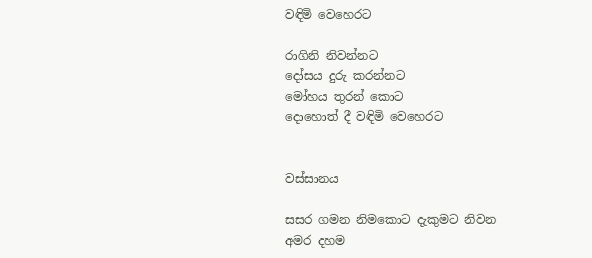වඳිමි වෙහෙරට

රාගිනි නිවන්නට
දෝසය දුරු කරන්නට
මෝහය තුරන් කොට
දොහොත් දී වඳිමි වෙහෙරට


වස්සානය

සසර ගමන නිමකොට දැකුමට නිවන
අමර දහම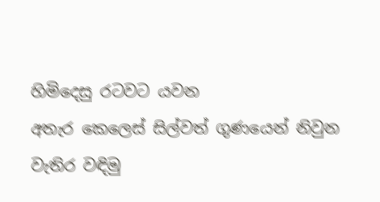හිමිදෙසු රටවට යවන
අතැර කෙලෙස් සිල්වත් ගුණයෙන් නිවුන
වැතිර වඳිමු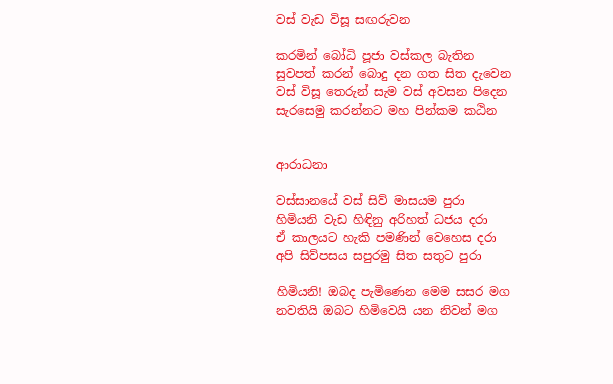වස් වැඩ විසූ සඟරුවන

කරමින් බෝධි පූජා වස්කල බැතින
සුවපත් කරන් බොදු දන ගත සිත දැවෙන
වස් විසූ තෙරුන් සැම වස් අවසන පිදෙන
සැරසෙමු කරන්නට මහ පින්කම කඨින


ආරාධනා

වස්සානයේ වස් සිව් මාසයම පුරා
හිමියනි වැඩ හිඳිනු අරිහත් ධජය දරා
ඒ කාලයට හැකි පමණින් වෙහෙස දරා
අපි සිව්පසය සපුරමු සිත සතුට පුරා

හිමියනි! ඔබද පැමිණෙන මෙම සසර මග
නවතියි ඔබට හිමිවෙයි යන නිවන් මග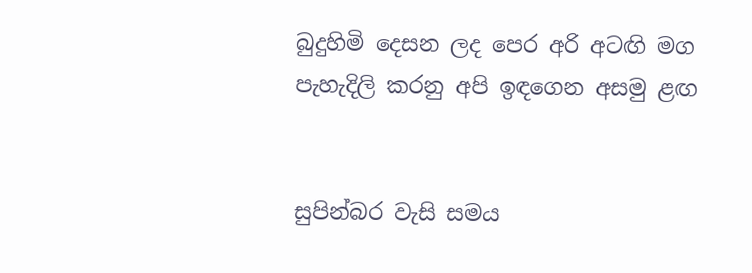බුදුහිමි දෙසන ලද පෙර අරි අටඟි මග
පැහැදිලි කරනු අපි ඉඳගෙන අසමු ළඟ


සුපින්බර වැසි සමය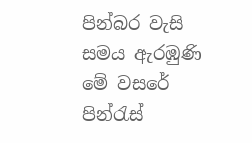පින්බර වැසි සමය ඇරඹුණි මේ වසරේ
පින්රැස්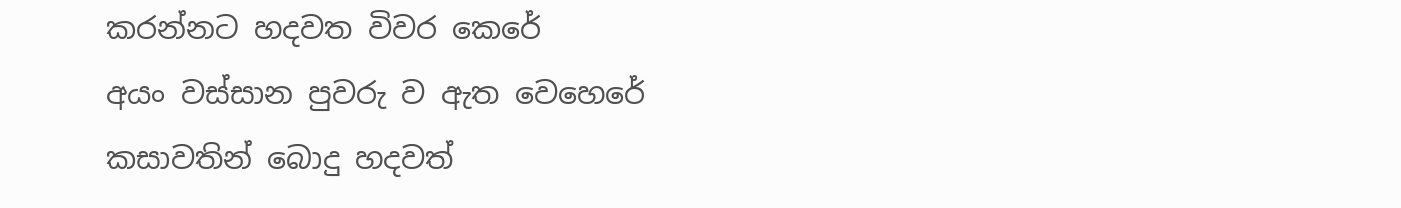කරන්නට හදවත විවර කෙරේ
අයං වස්සාන පුවරු ව ඇත වෙහෙරේ
කසාවතින් බොදු හදවත්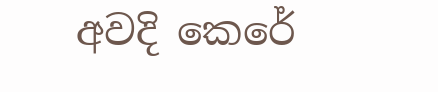අවදි කෙරේ